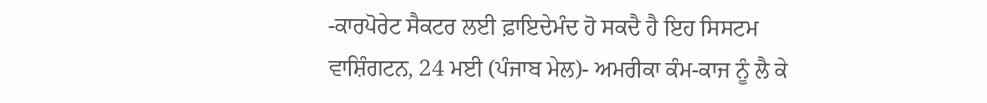-ਕਾਰਪੋਰੇਟ ਸੈਕਟਰ ਲਈ ਫ਼ਾਇਦੇਮੰਦ ਹੋ ਸਕਦੈ ਹੈ ਇਹ ਸਿਸਟਮ
ਵਾਸ਼ਿੰਗਟਨ, 24 ਮਈ (ਪੰਜਾਬ ਮੇਲ)- ਅਮਰੀਕਾ ਕੰਮ-ਕਾਜ ਨੂੰ ਲੈ ਕੇ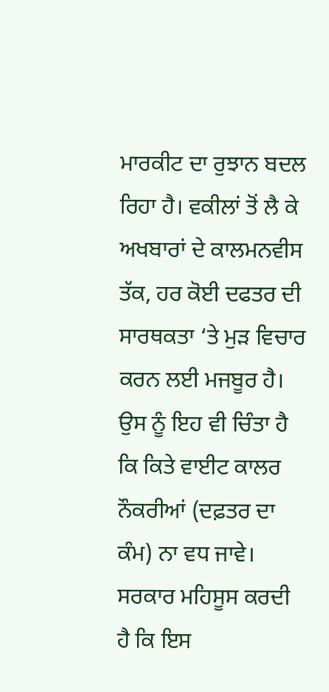ਮਾਰਕੀਟ ਦਾ ਰੁਝਾਨ ਬਦਲ ਰਿਹਾ ਹੈ। ਵਕੀਲਾਂ ਤੋਂ ਲੈ ਕੇ ਅਖਬਾਰਾਂ ਦੇ ਕਾਲਮਨਵੀਸ ਤੱਕ, ਹਰ ਕੋਈ ਦਫਤਰ ਦੀ ਸਾਰਥਕਤਾ ‘ਤੇ ਮੁੜ ਵਿਚਾਰ ਕਰਨ ਲਈ ਮਜਬੂਰ ਹੈ। ਉਸ ਨੂੰ ਇਹ ਵੀ ਚਿੰਤਾ ਹੈ ਕਿ ਕਿਤੇ ਵਾਈਟ ਕਾਲਰ ਨੌਕਰੀਆਂ (ਦਫ਼ਤਰ ਦਾ ਕੰਮ) ਨਾ ਵਧ ਜਾਵੇ। ਸਰਕਾਰ ਮਹਿਸੂਸ ਕਰਦੀ ਹੈ ਕਿ ਇਸ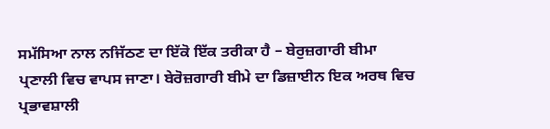ਸਮੱਸਿਆ ਨਾਲ ਨਜਿੱਠਣ ਦਾ ਇੱਕੋ ਇੱਕ ਤਰੀਕਾ ਹੈ – ਬੇਰੁਜ਼ਗਾਰੀ ਬੀਮਾ ਪ੍ਰਣਾਲੀ ਵਿਚ ਵਾਪਸ ਜਾਣਾ। ਬੇਰੋਜ਼ਗਾਰੀ ਬੀਮੇ ਦਾ ਡਿਜ਼ਾਈਨ ਇਕ ਅਰਥ ਵਿਚ ਪ੍ਰਭਾਵਸ਼ਾਲੀ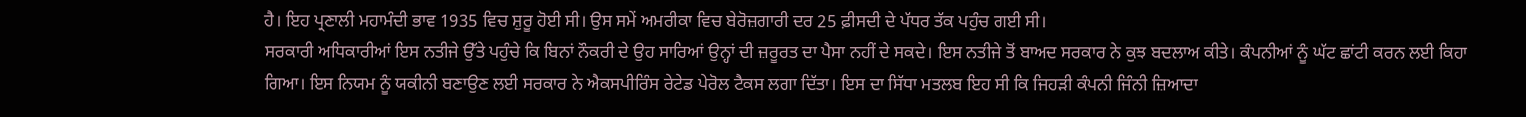ਹੈ। ਇਹ ਪ੍ਰਣਾਲੀ ਮਹਾਮੰਦੀ ਭਾਵ 1935 ਵਿਚ ਸ਼ੁਰੂ ਹੋਈ ਸੀ। ਉਸ ਸਮੇਂ ਅਮਰੀਕਾ ਵਿਚ ਬੇਰੋਜ਼ਗਾਰੀ ਦਰ 25 ਫ਼ੀਸਦੀ ਦੇ ਪੱਧਰ ਤੱਕ ਪਹੁੰਚ ਗਈ ਸੀ।
ਸਰਕਾਰੀ ਅਧਿਕਾਰੀਆਂ ਇਸ ਨਤੀਜੇ ਉੱਤੇ ਪਹੁੰਚੇ ਕਿ ਬਿਨਾਂ ਨੌਕਰੀ ਦੇ ਉਹ ਸਾਰਿਆਂ ਉਨ੍ਹਾਂ ਦੀ ਜ਼ਰੂਰਤ ਦਾ ਪੈਸਾ ਨਹੀਂ ਦੇ ਸਕਦੇ। ਇਸ ਨਤੀਜੇ ਤੋਂ ਬਾਅਦ ਸਰਕਾਰ ਨੇ ਕੁਝ ਬਦਲਾਅ ਕੀਤੇ। ਕੰਪਨੀਆਂ ਨੂੰ ਘੱਟ ਛਾਂਟੀ ਕਰਨ ਲਈ ਕਿਹਾ ਗਿਆ। ਇਸ ਨਿਯਮ ਨੂੰ ਯਕੀਨੀ ਬਣਾਉਣ ਲਈ ਸਰਕਾਰ ਨੇ ਐਕਸਪੀਰਿੰਸ ਰੇਟੇਡ ਪੇਰੋਲ ਟੈਕਸ ਲਗਾ ਦਿੱਤਾ। ਇਸ ਦਾ ਸਿੱਧਾ ਮਤਲਬ ਇਹ ਸੀ ਕਿ ਜਿਹੜੀ ਕੰਪਨੀ ਜਿੰਨੀ ਜ਼ਿਆਦਾ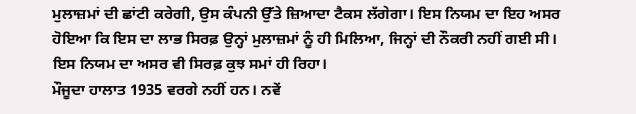ਮੁਲਾਜ਼ਮਾਂ ਦੀ ਛਾਂਟੀ ਕਰੇਗੀ, ਉਸ ਕੰਪਨੀ ਉੱਤੇ ਜ਼ਿਆਦਾ ਟੈਕਸ ਲੱਗੇਗਾ। ਇਸ ਨਿਯਮ ਦਾ ਇਹ ਅਸਰ ਹੋਇਆ ਕਿ ਇਸ ਦਾ ਲਾਭ ਸਿਰਫ਼ ਉਨ੍ਹਾਂ ਮੁਲਾਜ਼ਮਾਂ ਨੂੰ ਹੀ ਮਿਲਿਆ, ਜਿਨ੍ਹਾਂ ਦੀ ਨੌਕਰੀ ਨਹੀਂ ਗਈ ਸੀ। ਇਸ ਨਿਯਮ ਦਾ ਅਸਰ ਵੀ ਸਿਰਫ਼ ਕੁਝ ਸਮਾਂ ਹੀ ਰਿਹਾ।
ਮੌਜੂਦਾ ਹਾਲਾਤ 1935 ਵਰਗੇ ਨਹੀਂ ਹਨ। ਨਵੇਂ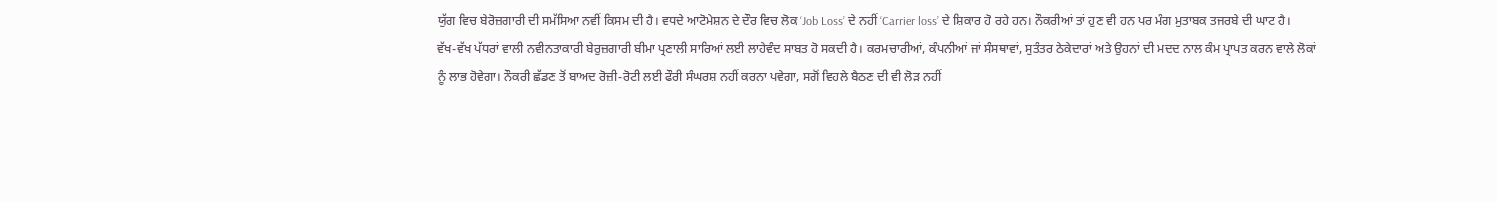ਯੁੱਗ ਵਿਚ ਬੇਰੋਜ਼ਗਾਰੀ ਦੀ ਸਮੱਸਿਆ ਨਵੀਂ ਕਿਸਮ ਦੀ ਹੈ। ਵਧਦੇ ਆਟੋਮੇਸ਼ਨ ਦੇ ਦੌਰ ਵਿਚ ਲੋਕ ‘Job Loss’ ਦੇ ਨਹੀਂ ‘Carrier loss’ ਦੇ ਸ਼ਿਕਾਰ ਹੋ ਰਹੇ ਹਨ। ਨੌਕਰੀਆਂ ਤਾਂ ਹੁਣ ਵੀ ਹਨ ਪਰ ਮੰਗ ਮੁਤਾਬਕ ਤਜਰਬੇ ਦੀ ਘਾਟ ਹੈ।
ਵੱਖ-ਵੱਖ ਪੱਧਰਾਂ ਵਾਲੀ ਨਵੀਨਤਾਕਾਰੀ ਬੇਰੁਜ਼ਗਾਰੀ ਬੀਮਾ ਪ੍ਰਣਾਲੀ ਸਾਰਿਆਂ ਲਈ ਲਾਹੇਵੰਦ ਸਾਬਤ ਹੋ ਸਕਦੀ ਹੈ। ਕਰਮਚਾਰੀਆਂ, ਕੰਪਨੀਆਂ ਜਾਂ ਸੰਸਥਾਵਾਂ, ਸੁਤੰਤਰ ਠੇਕੇਦਾਰਾਂ ਅਤੇ ਉਹਨਾਂ ਦੀ ਮਦਦ ਨਾਲ ਕੰਮ ਪ੍ਰਾਪਤ ਕਰਨ ਵਾਲੇ ਲੋਕਾਂ ਨੂੰ ਲਾਭ ਹੋਵੇਗਾ। ਨੌਕਰੀ ਛੱਡਣ ਤੋਂ ਬਾਅਦ ਰੋਜ਼ੀ-ਰੋਟੀ ਲਈ ਫੌਰੀ ਸੰਘਰਸ਼ ਨਹੀਂ ਕਰਨਾ ਪਵੇਗਾ, ਸਗੋਂ ਵਿਹਲੇ ਬੈਠਣ ਦੀ ਵੀ ਲੋੜ ਨਹੀਂ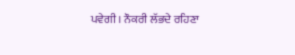ਪਵੇਗੀ। ਨੌਕਰੀ ਲੱਭਦੇ ਰਹਿਣਾ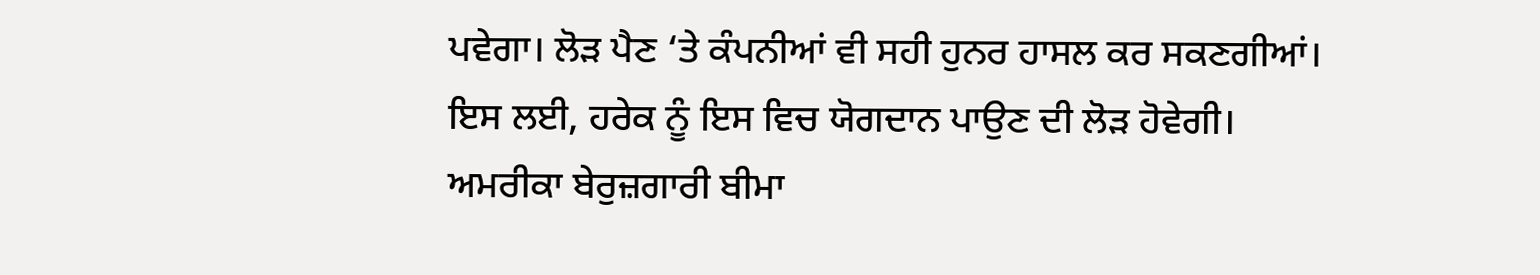ਪਵੇਗਾ। ਲੋੜ ਪੈਣ ‘ਤੇ ਕੰਪਨੀਆਂ ਵੀ ਸਹੀ ਹੁਨਰ ਹਾਸਲ ਕਰ ਸਕਣਗੀਆਂ। ਇਸ ਲਈ, ਹਰੇਕ ਨੂੰ ਇਸ ਵਿਚ ਯੋਗਦਾਨ ਪਾਉਣ ਦੀ ਲੋੜ ਹੋਵੇਗੀ।
ਅਮਰੀਕਾ ਬੇਰੁਜ਼ਗਾਰੀ ਬੀਮਾ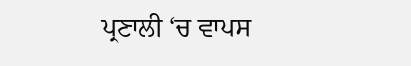ਪ੍ਰਣਾਲੀ ‘ਚ ਵਾਪਸ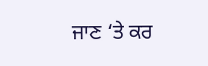ਜਾਣ ‘ਤੇ ਕਰ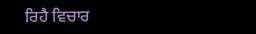ਰਿਹੈ ਵਿਚਾਰ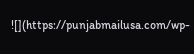![](https://punjabmailusa.com/wp-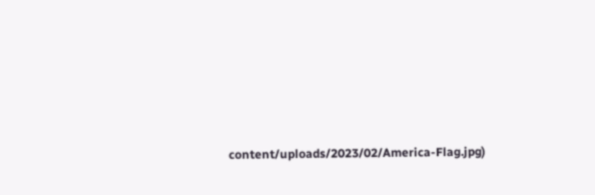content/uploads/2023/02/America-Flag.jpg)